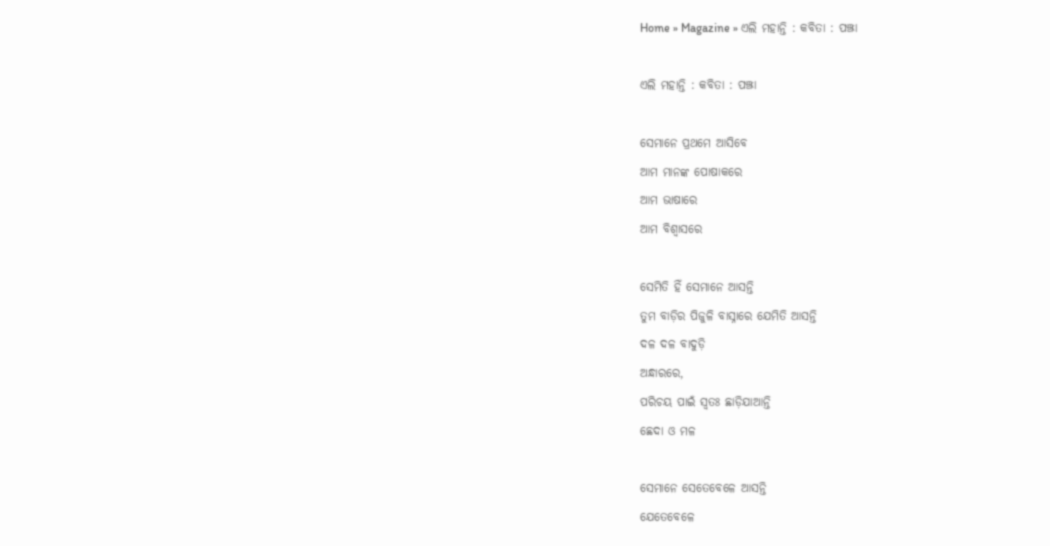Home » Magazine » ଏଲି ମହାନ୍ତି : କବିତା : ପଞ୍ଝା

ଏଲି ମହାନ୍ତି : କବିତା : ପଞ୍ଝା

ସେମାନେ ପ୍ରଥମେ ଆସିବେ
ଆମ ମାନଙ୍କ ପୋଷାକରେ
ଆମ ଭାଷାରେ
ଆମ ବିଶ୍ୱାସରେ

ସେମିତି ହିଁ ସେମାନେ ଆସନ୍ତି
ତୁମ ବାଡ଼ିର ପିଜୁଳି ବାସ୍ନାରେ ଯେମିତି ଆସନ୍ତି
ଦଳ ଦଳ ବାଦୁଡ଼ି
ଅନ୍ଧାରରେ,
ପରିଚୟ ପାଇଁ ସ୍ୱତଃ ଛାଡ଼ିଯାଆନ୍ତି
ଛେଦା ଓ ମଳ

ସେମାନେ ସେତେବେଳେ ଆସନ୍ତି
ଯେତେବେଳେ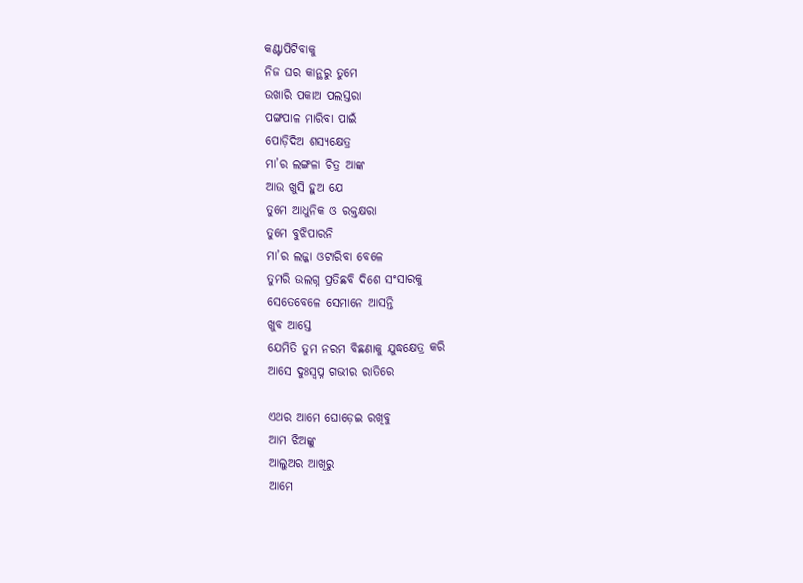କଣ୍ଟାପିଟିବାକୁ
ନିଜ ଘର କାନ୍ଥରୁ ତୁମେ
ଉଖାରି ପକାଅ ପଲସ୍ତରା
ପଙ୍ଗପାଳ ମାରିବା ପାଇଁ
ପୋଡ଼ିଦିଅ ଶସ୍ୟକ୍ଷେତ୍ର
ମା’ର ଲଙ୍ଗଳା ଚିତ୍ର ଆଙ୍କ
ଆଉ ଖୁସି ହୁଅ ଯେ
ତୁମେ ଆଧୁନିକ ଓ ରକ୍ତକ୍ଷରା
ତୁମେ ବୁଝିପାରନି
ମା’ର ଲଜ୍ଜା ଓଟାରିବା ବେଳେ
ତୁମରି ଉଲଗ୍ନ ପ୍ରତିଛବି ଦିଶେ ସଂସାରକୁ
ସେତେବେଳେ ସେମାନେ ଆସନ୍ତି
ଖୁବ ଆସ୍ତେ
ଯେମିତି ତୁମ ନରମ ବିଛଣାକୁ ଯୁଦ୍ଧକ୍ଷେତ୍ର କରି
ଆସେ ଦୁଃସ୍ୱପ୍ନ ଗଭୀର ରାତିରେ

ଏଥର ଆମେ ଘୋଡ଼େଇ ରଖିବୁ
ଆମ ଝିଅଙ୍କୁ
ଆଲୁଅର ଆଖିରୁ
ଆମେ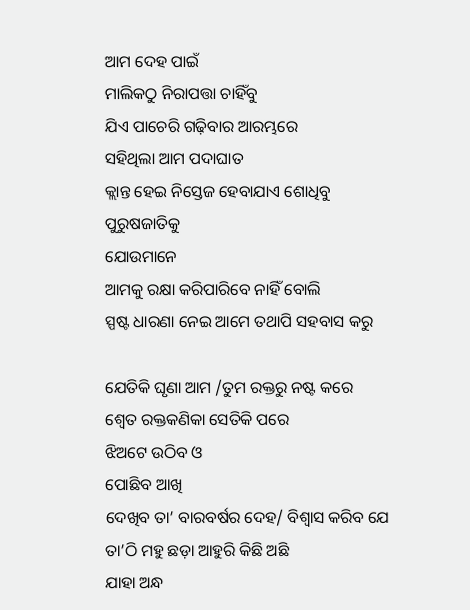ଆମ ଦେହ ପାଇଁ
ମାଲିକଠୁ ନିରାପତ୍ତା ଚାହିଁବୁ
ଯିଏ ପାଚେରି ଗଢ଼ିବାର ଆରମ୍ଭରେ
ସହିଥିଲା ଆମ ପଦାଘାତ
କ୍ଲାନ୍ତ ହେଇ ନିସ୍ତେଜ ହେବାଯାଏ ଶୋଧିବୁ
ପୁରୁଷଜାତିକୁ
ଯୋଉମାନେ
ଆମକୁ ରକ୍ଷା କରିପାରିବେ ନାହିଁ ବୋଲି
ସ୍ପଷ୍ଟ ଧାରଣା ନେଇ ଆମେ ତଥାପି ସହବାସ କରୁ

ଯେତିକି ଘୃଣା ଆମ /ତୁମ ରକ୍ତରୁ ନଷ୍ଟ କରେ
ଶ୍ୱେତ ରକ୍ତକଣିକା ସେତିକି ପରେ
ଝିଅଟେ ଉଠିବ ଓ
ପୋଛିବ ଆଖି
ଦେଖିବ ତା’ ବାରବର୍ଷର ଦେହ/ ବିଶ୍ୱାସ କରିବ ଯେ
ତା’ଠି ମହୁ ଛଡ଼ା ଆହୁରି କିଛି ଅଛି
ଯାହା ଅନ୍ଧ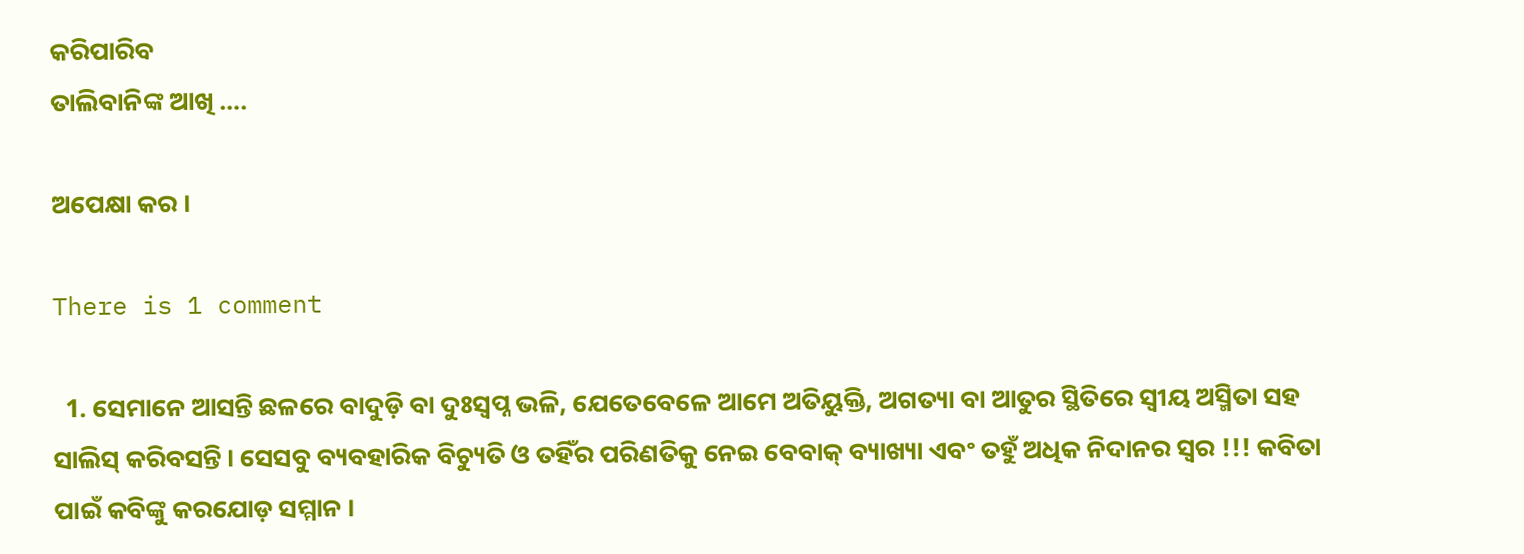କରିପାରିବ
ତାଲିବାନିଙ୍କ ଆଖି ….

ଅପେକ୍ଷା କର ।

There is 1 comment

  1. ସେମାନେ ଆସନ୍ତି ଛଳରେ ବାଦୁଡ଼ି ବା ଦୁଃସ୍ଵପ୍ନ ଭଳି, ଯେତେବେଳେ ଆମେ ଅତିୟୁକ୍ତି, ଅଗତ୍ୟା ବା ଆତୁର ସ୍ଥିତିରେ ସ୍ଵୀୟ ଅସ୍ମିତା ସହ ସାଲିସ୍ କରିବସନ୍ତି । ସେସବୁ ବ୍ୟବହାରିକ ବିଚ୍ୟୁତି ଓ ତହିଁର ପରିଣତିକୁ ନେଇ ବେବାକ୍ ବ୍ୟାଖ୍ୟା ଏବଂ ତହୁଁ ଅଧିକ ନିଦାନର ସ୍ୱର !!! କବିତା ପାଇଁ କବିଙ୍କୁ କରଯୋଡ଼ ସମ୍ମାନ ।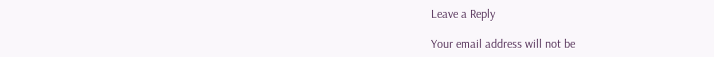Leave a Reply

Your email address will not be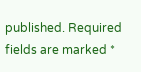published. Required fields are marked *